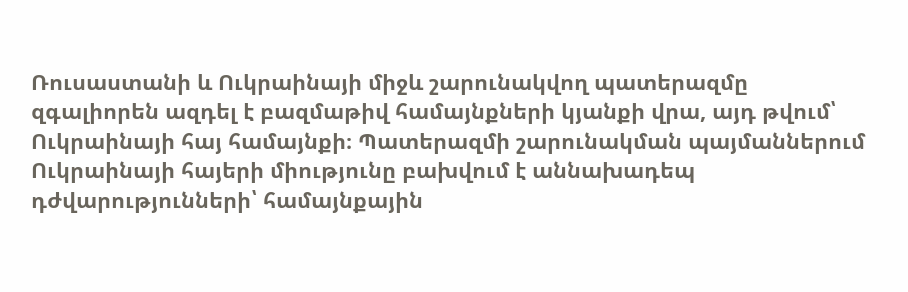Ռուսաստանի և Ուկրաինայի միջև շարունակվող պատերազմը զգալիորեն ազդել է բազմաթիվ համայնքների կյանքի վրա, այդ թվում՝ Ուկրաինայի հայ համայնքի։ Պատերազմի շարունակման պայմաններում Ուկրաինայի հայերի միությունը բախվում է աննախադեպ դժվարությունների՝ համայնքային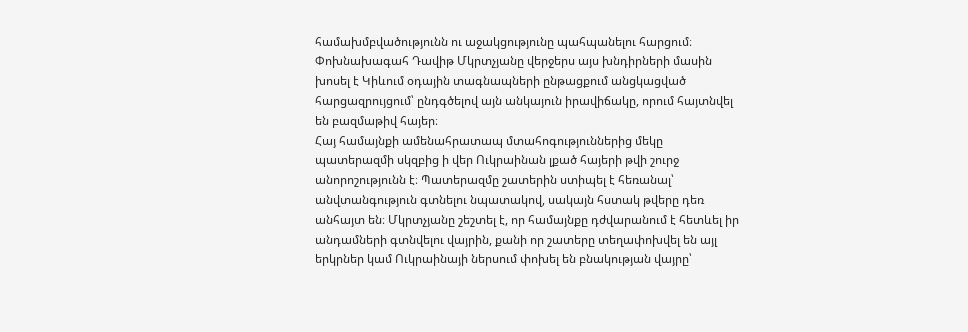համախմբվածությունն ու աջակցությունը պահպանելու հարցում։ Փոխնախագահ Դավիթ Մկրտչյանը վերջերս այս խնդիրների մասին խոսել է Կիևում օդային տագնապների ընթացքում անցկացված հարցազրույցում՝ ընդգծելով այն անկայուն իրավիճակը, որում հայտնվել են բազմաթիվ հայեր։
Հայ համայնքի ամենահրատապ մտահոգություններից մեկը պատերազմի սկզբից ի վեր Ուկրաինան լքած հայերի թվի շուրջ անորոշությունն է։ Պատերազմը շատերին ստիպել է հեռանալ՝ անվտանգություն գտնելու նպատակով, սակայն հստակ թվերը դեռ անհայտ են։ Մկրտչյանը շեշտել է, որ համայնքը դժվարանում է հետևել իր անդամների գտնվելու վայրին, քանի որ շատերը տեղափոխվել են այլ երկրներ կամ Ուկրաինայի ներսում փոխել են բնակության վայրը՝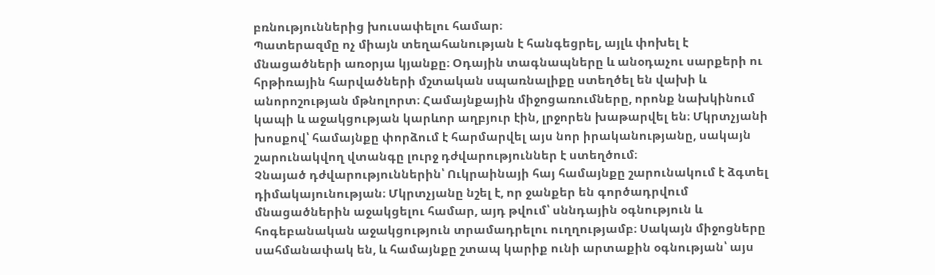բռնություններից խուսափելու համար։
Պատերազմը ոչ միայն տեղահանության է հանգեցրել, այլև փոխել է մնացածների առօրյա կյանքը։ Օդային տագնապները և անօդաչու սարքերի ու հրթիռային հարվածների մշտական սպառնալիքը ստեղծել են վախի և անորոշության մթնոլորտ։ Համայնքային միջոցառումները, որոնք նախկինում կապի և աջակցության կարևոր աղբյուր էին, լրջորեն խաթարվել են։ Մկրտչյանի խոսքով՝ համայնքը փորձում է հարմարվել այս նոր իրականությանը, սակայն շարունակվող վտանգը լուրջ դժվարություններ է ստեղծում։
Չնայած դժվարություններին՝ Ուկրաինայի հայ համայնքը շարունակում է ձգտել դիմակայունության։ Մկրտչյանը նշել է, որ ջանքեր են գործադրվում մնացածներին աջակցելու համար, այդ թվում՝ սննդային օգնություն և հոգեբանական աջակցություն տրամադրելու ուղղությամբ։ Սակայն միջոցները սահմանափակ են, և համայնքը շտապ կարիք ունի արտաքին օգնության՝ այս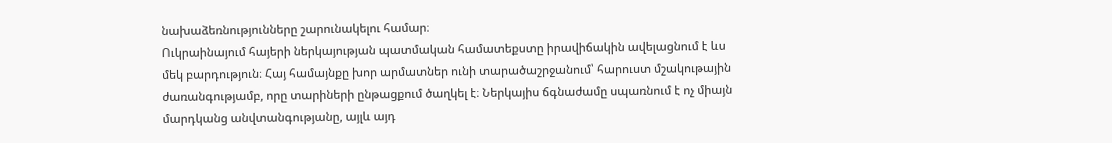նախաձեռնությունները շարունակելու համար։
Ուկրաինայում հայերի ներկայության պատմական համատեքստը իրավիճակին ավելացնում է ևս մեկ բարդություն։ Հայ համայնքը խոր արմատներ ունի տարածաշրջանում՝ հարուստ մշակութային ժառանգությամբ, որը տարիների ընթացքում ծաղկել է։ Ներկայիս ճգնաժամը սպառնում է ոչ միայն մարդկանց անվտանգությանը, այլև այդ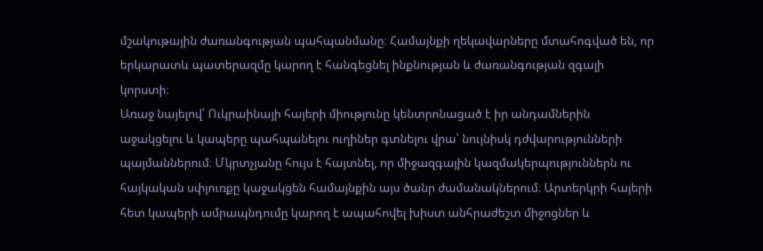մշակութային ժառանգության պահպանմանը։ Համայնքի ղեկավարները մտահոգված են, որ երկարատև պատերազմը կարող է հանգեցնել ինքնության և ժառանգության զգալի կորստի։
Առաջ նայելով՝ Ուկրաինայի հայերի միությունը կենտրոնացած է իր անդամներին աջակցելու և կապերը պահպանելու ուղիներ գտնելու վրա՝ նույնիսկ դժվարությունների պայմաններում։ Մկրտչյանը հույս է հայտնել, որ միջազգային կազմակերպություններն ու հայկական սփյուռքը կաջակցեն համայնքին այս ծանր ժամանակներում։ Արտերկրի հայերի հետ կապերի ամրապնդումը կարող է ապահովել խիստ անհրաժեշտ միջոցներ և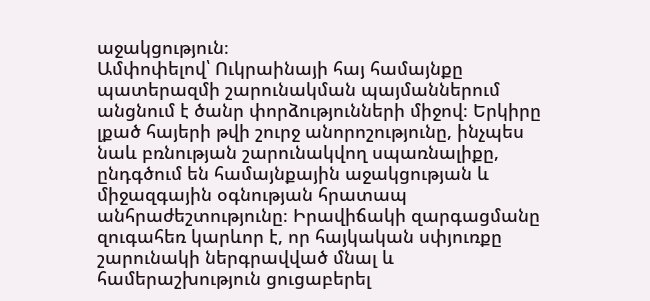աջակցություն։
Ամփոփելով՝ Ուկրաինայի հայ համայնքը պատերազմի շարունակման պայմաններում անցնում է ծանր փորձությունների միջով։ Երկիրը լքած հայերի թվի շուրջ անորոշությունը, ինչպես նաև բռնության շարունակվող սպառնալիքը, ընդգծում են համայնքային աջակցության և միջազգային օգնության հրատապ անհրաժեշտությունը։ Իրավիճակի զարգացմանը զուգահեռ կարևոր է, որ հայկական սփյուռքը շարունակի ներգրավված մնալ և համերաշխություն ցուցաբերել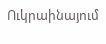Ուկրաինայում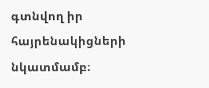գտնվող իր հայրենակիցների նկատմամբ։